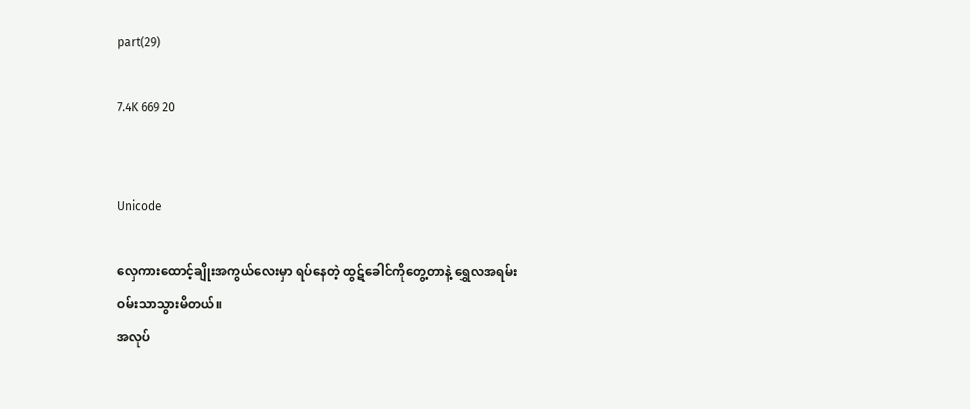part(29)

7.4K 669 20


Unicode

လှေကားထောင့်ချိုးအကွယ်လေးမှာ ရပ်နေတဲ့ ထွဋ်ခေါင်ကိုတွေ့တာနဲ့ ရွှေလအရမ်းဝမ်းသာသွားမိတယ်။
အလုပ်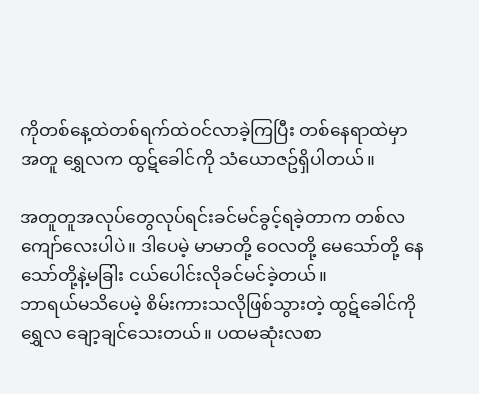ကိုတစ်နေ့ထဲတစ်ရက်ထဲဝင်လာခဲ့ကြပြီး တစ်နေရာထဲမှာအတူ ရွှေလက ထွဋ်ခေါင်ကို သံယောဇဥ်ရှိပါတယ်။

အတူတူအလုပ်တွေလုပ်ရင်းခင်မင်ခွင့်ရခဲ့တာက တစ်လကျော်လေးပါပဲ။ ဒါပေမဲ့ မာမာတို့ ဝေလတို့ မေသော်တို့ နေသော်တို့နဲ့မခြါး ငယ်ပေါင်းလိုခင်မင်ခဲ့တယ်။
ဘာရယ်မသိပေမဲ့ စိမ်းကားသလိုဖြစ်သွားတဲ့ ထွဋ်ခေါင်ကို ရွှေလ ချော့ချင်သေးတယ်။ ပထမဆုံးလစာ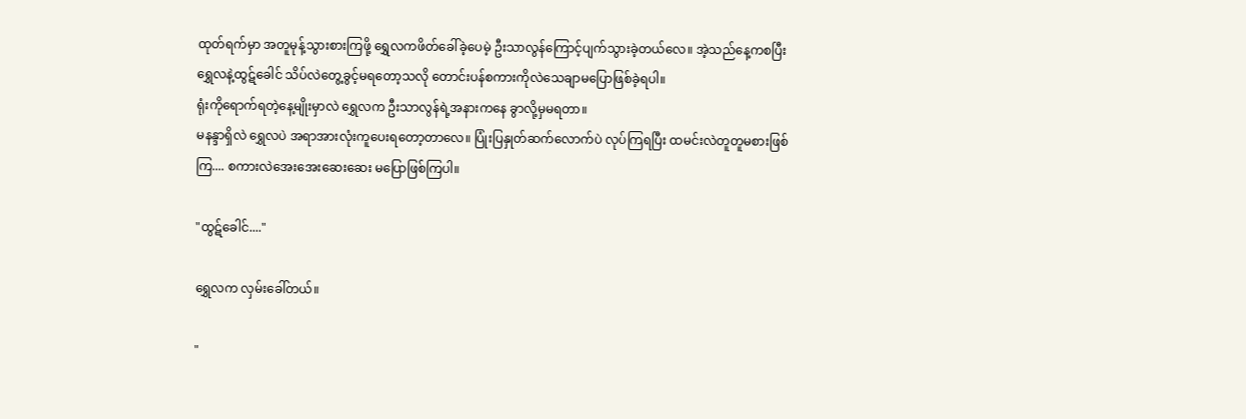ထုတ်ရက်မှာ အတူမုန့်သွားစားကြဖို့ ရွှေလကဖိတ်ခေါ်ခဲ့ပေမဲ့ ဦးသာလွန်ကြောင့်ပျက်သွားခဲ့တယ်လေ။ အဲ့သည်နေ့ကစပြီး ရွှေလနဲ့ထွဋ်ခေါင် သိပ်လဲတွေ့ခွင့်မရတော့သလို တောင်းပန်စကားကိုလဲသေချာမပြောဖြစ်ခဲ့ရပါ။
ရုံးကိုရောက်ရတဲ့နေ့မျိုးမှာလဲ ရွှေလက ဦးသာလွန်ရဲ့အနားကနေ ခွာလို့မှမရတာ။
မနန္ဒာရှိလဲ ရွှေလပဲ အရာအားလုံးကူပေးရတော့တာလေ။ ပြုံးပြနှုတ်ဆက်လောက်ပဲ လုပ်ကြရပြီး ထမင်းလဲတူတူမစားဖြစ်ကြ.... စကားလဲအေးအေးဆေးဆေး မပြောဖြစ်ကြပါ။

"ထွဋ်ခေါင်...."

ရွှေလက လှမ်းခေါ်တယ်။

"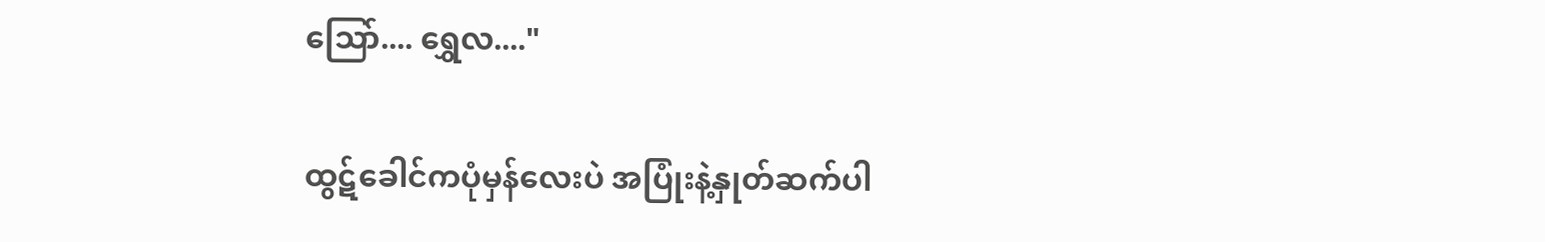သြော်.... ရွှေလ...."

ထွဋ်ခေါင်ကပုံမှန်လေးပဲ အပြုံးနဲ့နှုတ်ဆက်ပါ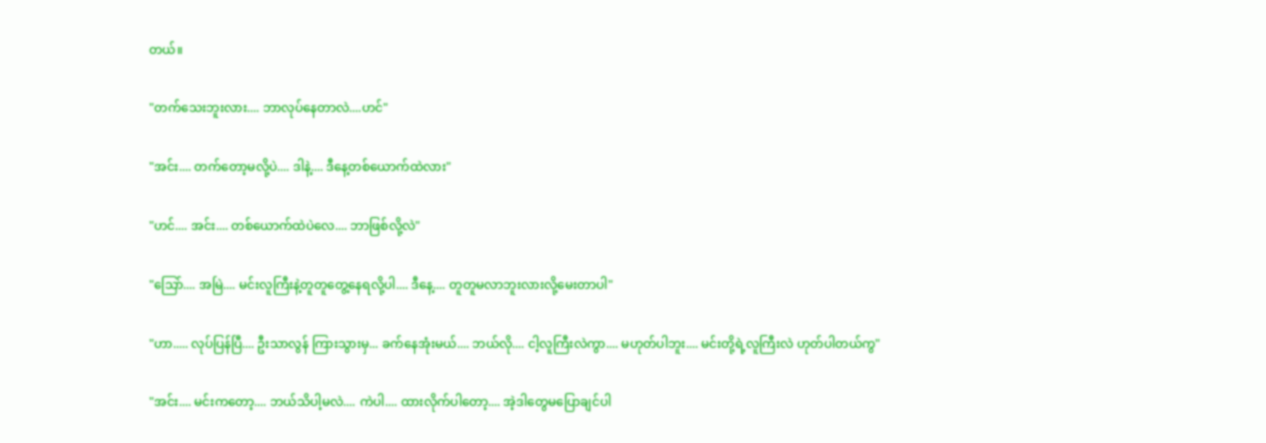တယ်။

"တက်သေးဘူးလား.... ဘာလုပ်နေတာလဲ....ဟင်"

"အင်း.... တက်တော့မလို့ပဲ.... ဒါနဲ့.... ဒီနေ့တစ်ယောက်ထဲလား"

"ဟင်.... အင်း.... တစ်ယောက်ထဲပဲလေ.... ဘာဖြစ်လို့လဲ"

"သြော်.... အမြဲ.... မင်းလူကြီးနဲ့တူတူတွေ့နေရလို့ပါ.... ဒီနေ့.... တူတူမလာဘူးလားလို့မေးတာပါ"

"ဟာ..... လုပ်ပြန်ပြီ.... ဦးသာလွန် ကြားသွားမှ... ခက်နေအုံးမယ်.... ဘယ်လို.... ငါ့လူကြီးလဲကွာ.... မဟုတ်ပါဘူး.... မင်းတို့ရဲ့လူကြီးလဲ ဟုတ်ပါတယ်ကွ"

"အင်း.... မင်းကတော့.... ဘယ်သိပါ့မလဲ.... ကဲပါ.... ထားလိုက်ပါတော့.... အဲ့ဒါတွေမပြောချင်ပါ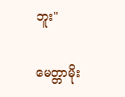ဘူး"

မေတ္တာမိုး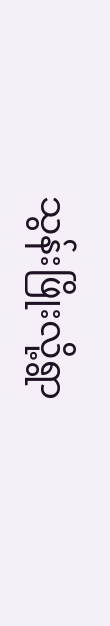သွန်းဖြိုးလို့ရွာ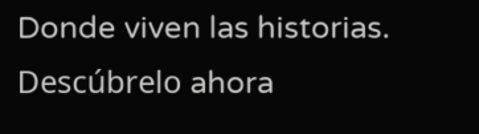Donde viven las historias. Descúbrelo ahora